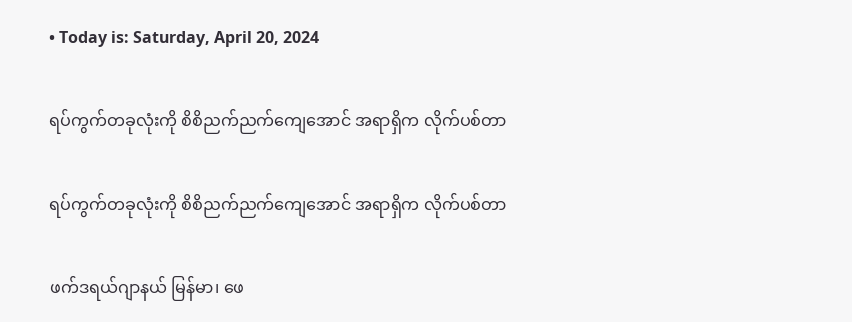• Today is: Saturday, April 20, 2024

ရပ်ကွက်တခုလုံးကို စိစိညက်ညက်ကျေအောင် အရာရှိက လိုက်ပစ်တာ

ရပ်ကွက်တခုလုံးကို စိစိညက်ညက်ကျေအောင် အရာရှိက လိုက်ပစ်တာ

ဖက်ဒရယ်ဂျာနယ် မြန်မာ၊ ဖေ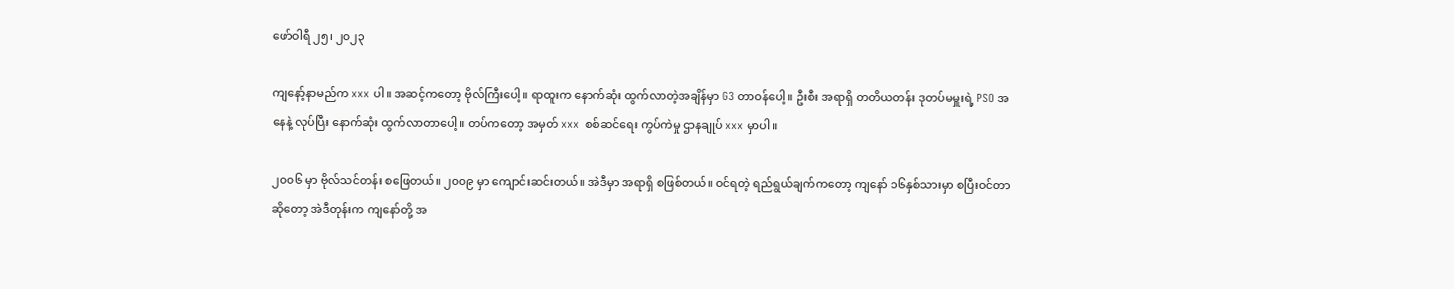ဖော်ဝါရီ ၂၅၊ ၂၀၂၃

ကျနော့်နာမည်က xxx ပါ။ အဆင့်ကတော့ ဗိုလ်ကြီးပေါ့။ ရာထူးက နောက်ဆုံး ထွက်လာတဲ့အချိန်မှာ G3 တာဝန်ပေါ့။ ဦးစီး အရာရှိ တတိယတန်း ဒုတပ်မမှူးရဲ့ PSO အနေနဲ့ လုပ်ပြီး နောက်ဆုံး ထွက်လာတာပေါ့။ တပ်ကတော့ အမှတ် xxx  စစ်ဆင်ရေး ကွပ်ကဲမှု ဌာနချုပ် xxx မှာပါ။

၂၀၀၆ မှာ ဗိုလ်သင်တန်း စဖြေတယ်။ ၂၀၀၉ မှာ ကျောင်းဆင်းတယ်။ အဲဒီမှာ အရာရှိ စဖြစ်တယ်။ ဝင်ရတဲ့ ရည်ရွယ်ချက်ကတော့ ကျနော် ၁၆နှစ်သားမှာ စပြီးဝင်တာဆိုတော့ အဲဒီတုန်းက ကျနော်တို့ အ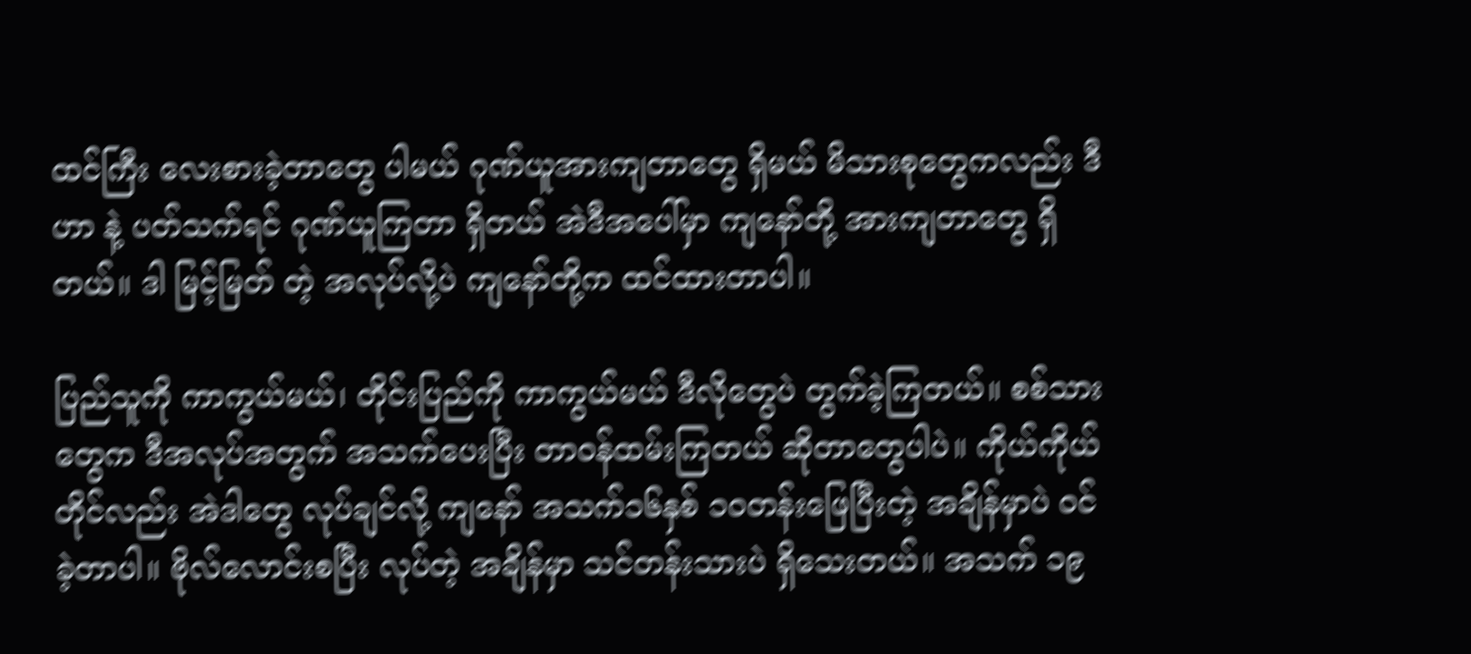ထင်ကြီး လေးစားခဲ့တာတွေ ပါမယ် ဂုဏ်ယူအားကျတာတွေ ရှိမယ် မိသားစုတွေကလည်း ဒီဟာ နဲ့ ပတ်သက်ရင် ဂုဏ်ယူကြတာ ရှိတယ် အဲဒီအပေါ်မှာ ကျနော်တို့ အားကျတာတွေ ရှိတယ်။ ဒါ မြင့်မြတ် တဲ့ အလုပ်လို့ပဲ ကျနော်တို့က ထင်ထားတာပါ။

ပြည်သူကို ကာကွယ်မယ်၊ တိုင်းပြည်ကို ကာကွယ်မယ် ဒီလိုတွေပဲ တွက်ခဲ့ကြတယ်။ စစ်သားတွေက ဒီအလုပ်အတွက် အသက်ပေးပြီး တာဝန်ထမ်းကြတယ် ဆိုတာတွေပါပဲ။ ကိုယ်ကိုယ်တိုင်လည်း အဲဒါတွေ လုပ်ချင်လို့ ကျနော် အသက်၁၆နှစ် ၁၀တန်းဖြေပြီးတဲ့ အချိန်မှာပဲ ဝင်ခဲ့တာပါ။ ဗိုလ်လောင်းစပြီး လုပ်တဲ့ အချိန်မှာ သင်တန်းသားပဲ ရှိသေးတယ်။ အသက် ၁၉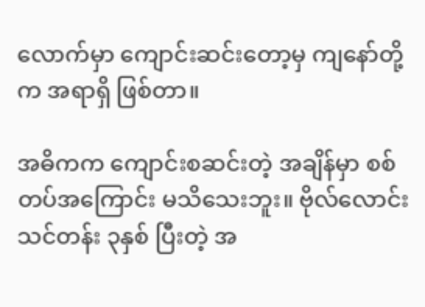လောက်မှာ ကျောင်းဆင်းတော့မှ ကျနော်တို့က အရာရှိ ဖြစ်တာ။

အဓိကက ကျောင်းစဆင်းတဲ့ အချိန်မှာ စစ်တပ်အကြောင်း မသိသေးဘူး။ ဗိုလ်လောင်း သင်တန်း ၃နှစ် ပြီးတဲ့ အ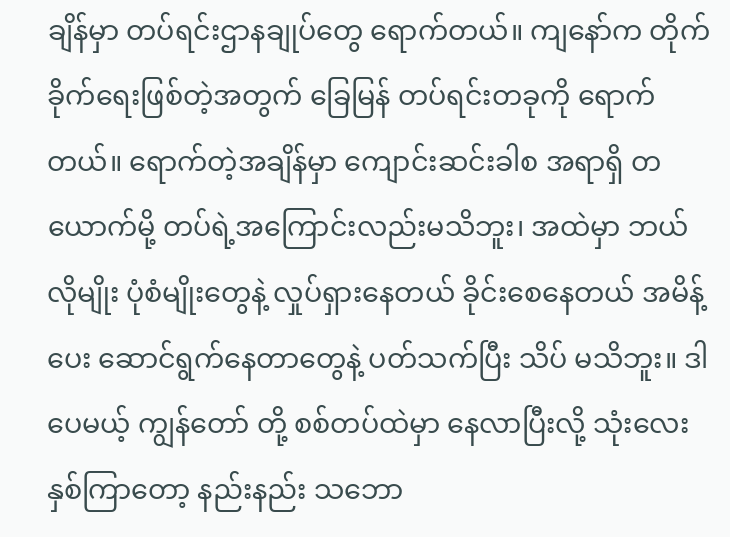ချိန်မှာ တပ်ရင်းဌာနချုပ်တွေ ရောက်တယ်။ ကျနော်က တိုက်ခိုက်ရေးဖြစ်တဲ့အတွက် ခြေမြန် တပ်ရင်းတခုကို ရောက်တယ်။ ရောက်တဲ့အချိန်မှာ ကျောင်းဆင်းခါစ အရာရှိ တယောက်မို့ တပ်ရဲ့အကြောင်းလည်းမသိဘူး၊ အထဲမှာ ဘယ်လိုမျိုး ပုံစံမျိုးတွေနဲ့ လှုပ်ရှားနေတယ် ခိုင်းစေနေတယ် အမိန့်ပေး ဆောင်ရွက်နေတာတွေနဲ့ ပတ်သက်ပြီး သိပ် မသိဘူး။ ဒါပေမယ့် ကျွန်တော် တို့ စစ်တပ်ထဲမှာ နေလာပြီးလို့ သုံးလေးနှစ်ကြာတော့ နည်းနည်း သဘော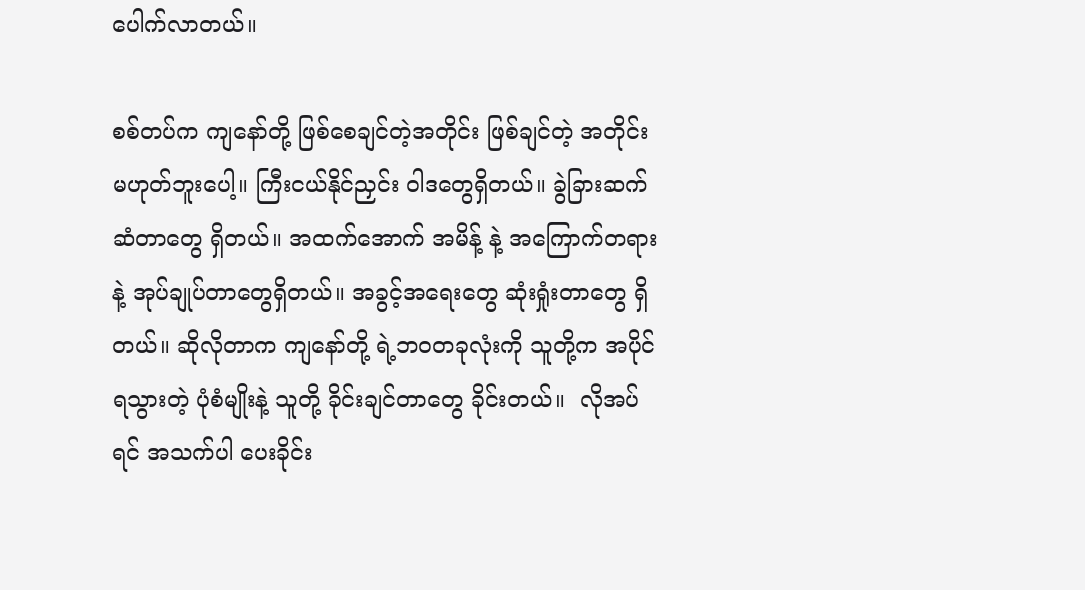ပေါက်လာတယ်။

စစ်တပ်က ကျနော်တို့ ဖြစ်စေချင်တဲ့အတိုင်း ဖြစ်ချင်တဲ့ အတိုင်း မဟုတ်ဘူးပေါ့။ ကြီးငယ်နိုင်ညှင်း ဝါဒတွေရှိတယ်။ ခွဲခြားဆက်ဆံတာတွေ ရှိတယ်။ အထက်အောက် အမိန့် နဲ့ အကြောက်တရား နဲ့ အုပ်ချုပ်တာတွေရှိတယ်။ အခွင့်အရေးတွေ ဆုံးရှုံးတာတွေ ရှိတယ်။ ဆိုလိုတာက ကျနော်တို့ ရဲ့ဘဝတခုလုံးကို သူတို့က အပိုင်ရသွားတဲ့ ပုံစံမျိုးနဲ့ သူတို့ ခိုင်းချင်တာတွေ ခိုင်းတယ်။  လိုအပ်ရင် အသက်ပါ ပေးခိုင်း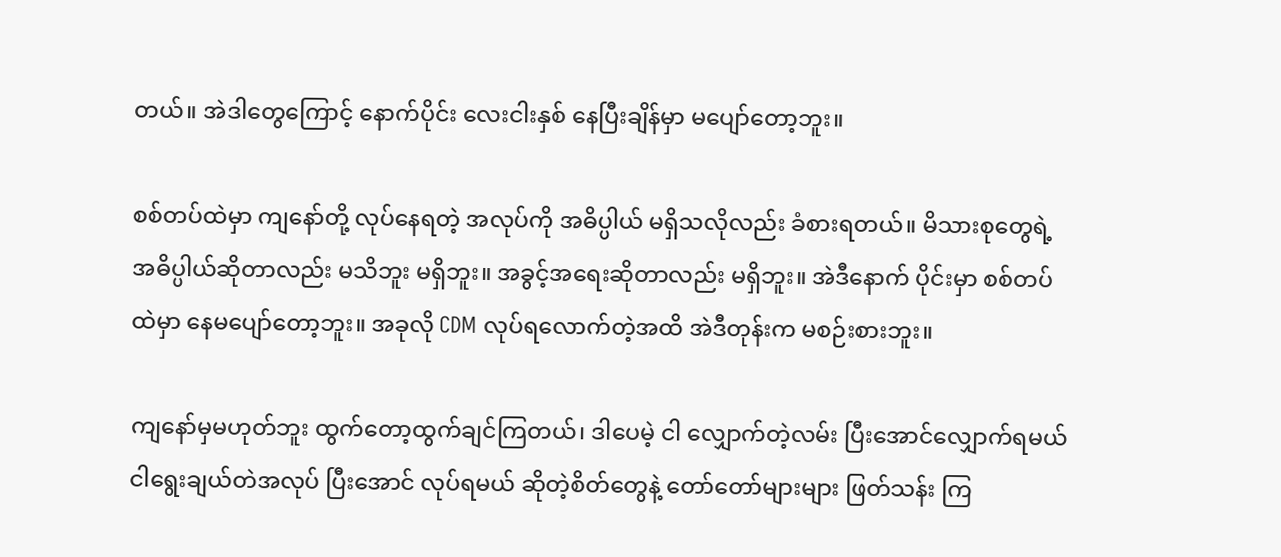တယ်။ အဲဒါတွေကြောင့် နောက်ပိုင်း လေးငါးနှစ် နေပြီးချိန်မှာ မပျော်တော့ဘူး။

စစ်တပ်ထဲမှာ ကျနော်တို့ လုပ်နေရတဲ့ အလုပ်ကို အဓိပ္ပါယ် မရှိသလိုလည်း ခံစားရတယ်။ မိသားစုတွေရဲ့ အဓိပ္ပါယ်ဆိုတာလည်း မသိဘူး မရှိဘူး။ အခွင့်အရေးဆိုတာလည်း မရှိဘူး။ အဲဒီနောက် ပိုင်းမှာ စစ်တပ်ထဲမှာ နေမပျော်တော့ဘူး။ အခုလို CDM လုပ်ရလောက်တဲ့အထိ အဲဒီတုန်းက မစဉ်းစားဘူး။

ကျနော်မှမဟုတ်ဘူး ထွက်တော့ထွက်ချင်ကြတယ်၊ ဒါပေမဲ့ ငါ လျှောက်တဲ့လမ်း ပြီးအောင်လျှောက်ရမယ် ငါရွေးချယ်တဲအလုပ် ပြီးအောင် လုပ်ရမယ် ဆိုတဲ့စိတ်တွေနဲ့ တော်တော်များများ ဖြတ်သန်း ကြ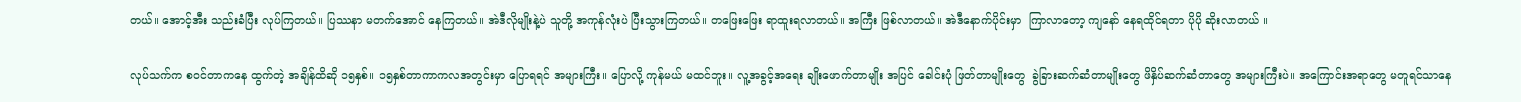တယ်။ အောင့်အီး သည်းခံပြီး လုပ်ကြတယ်။ ပြဿနာ မတက်အောင် နေကြတယ်။ အဲဒီလိုမျိုးနဲ့ပဲ သူတို့ အကုန်လုံးပဲ ပြီးသွားကြတယ်။ တဖြေးဖြေး ရာထူးရလာတယ်။ အကြီး ဖြစ်လာတယ်။ အဲဒီနောက်ပိုင်းမှာ  ကြာလာတော့ ကျနော် နေရထိုင်ရတာ ပိုပို ဆိုးလာတယ် ။

လုပ်သက်က စဝင်တာကနေ ထွက်တဲ့ အချိန်ထိဆို ၁၅နှစ်။ ၁၅နှစ်တာကာကလအတွင်းမှာ ပြောရရင် အများကြီး။ ပြောလို့ ကုန်မယ် မထင်ဘူး။ လူ့အခွင့်အရေး ချိုးဖောက်တာမျိုး အပြင် ခေါင်းပုံ ဖြတ်တာမျိုးတွေ  ခွဲခြားဆက်ဆံတာမျိုးတွေ ဖိနှိပ်ဆက်ဆံတာတွေ အများကြီးပဲ။ အကြောင်းအရာတွေ မတူရင်သာနေ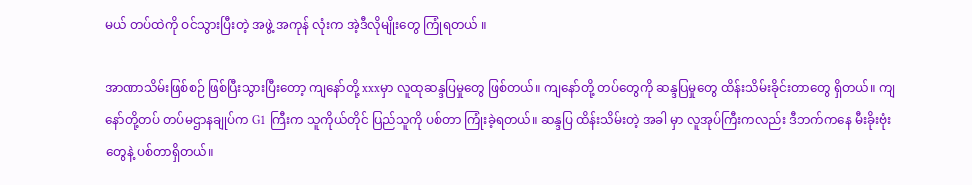မယ် တပ်ထဲကို ဝင်သွားပြီးတဲ့ အဖွဲ့ အကုန် လုံးက အဲ့ဒီလိုမျိုးတွေ ကြုံရတယ် ။

အာဏာသိမ်းဖြစ်စဉ် ဖြစ်ပြီးသွားပြီးတော့ ကျနော်တို့ xxxမှာ လူထုဆန္ဒပြမှုတွေ ဖြစ်တယ်။ ကျနော်တို့ တပ်တွေကို ဆန္ဒပြမှုတွေ ထိန်းသိမ်းခိုင်းတာတွေ ရှိတယ်။ ကျနော်တို့တပ် တပ်မဌာနချုပ်က G1 ကြီးက သူကိုယ်တိုင် ပြည်သူကို ပစ်တာ ကြုံးခဲ့ရတယ်။ ဆန္ဒပြ ထိန်းသိမ်းတဲ့ အခါ မှာ လူအုပ်ကြီးကလည်း ဒီဘက်ကနေ မီးခိုးဗုံးတွေနဲ့ ပစ်တာရှိတယ်။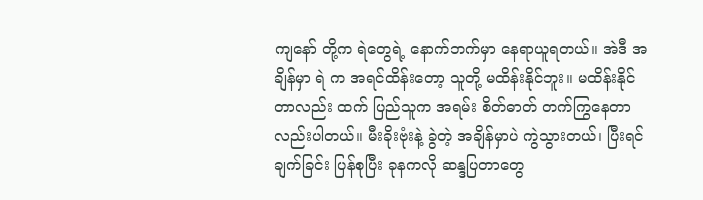ကျနော် တို့က ရဲတွေရဲ့ နောက်ဘက်မှာ နေရာယူရတယ်။ အဲဒီ အချိန်မှာ ရဲ က အရင်ထိန်းတော့ သူတို့ မထိန်းနိုင်ဘူး။ မထိန်းနိုင်တာလည်း ထက် ပြည်သူက အရမ်း စိတ်ဓာတ် တက်ကြွနေတာလည်းပါတယ်။ မီးခိုးဗုံးနဲ့ ခွဲတဲ့ အချိန်မှာပဲ ကွဲသွားတယ်၊ ပြီးရင် ချက်ခြင်း ပြန်စုပြီး ခုနကလို ဆန္ဒပြတာတွေ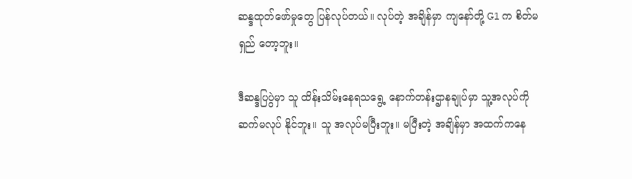ဆန္ဒထုတ်ဖော်မှုတွေ ပြန်လုပ်တယ်။ လုပ်တဲ့ အချိန်မှာ ကျနော်တို့ G1 က စိတ်မရှည် တော့ဘူး။

ဒီဆန္ဒပြပွဲမှာ သူ ထိန်းသိမ်းနေရသရွေ့ နောက်တန်းဌာနချုပ်မှာ သူ့အလုပ်ကို ဆက်မလုပ် နိုင်ဘူး။ သူ အလုပ်မပြီးဘူး။ မပြီးတဲ့ အချိန်မှာ အထက်ကနေ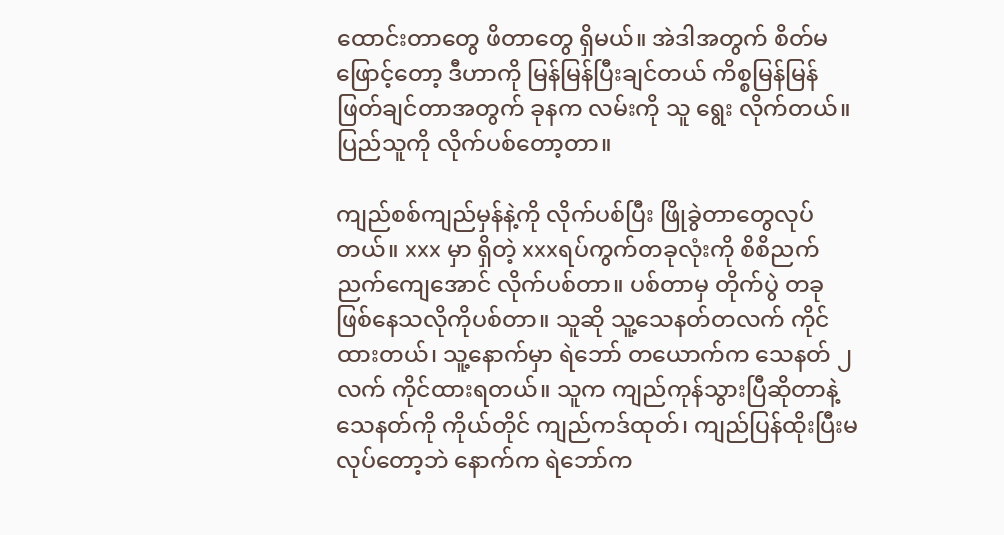ထောင်းတာတွေ ဖိတာတွေ ရှိမယ်။ အဲဒါအတွက် စိတ်မဖြောင့်တော့ ဒီဟာကို မြန်မြန်ပြီးချင်တယ် ကိစ္စမြန်မြန် ဖြတ်ချင်တာအတွက် ခုနက လမ်းကို သူ ရွေး လိုက်တယ်။ ပြည်သူကို လိုက်ပစ်တော့တာ။

ကျည်စစ်ကျည်မှန်နဲ့ကို လိုက်ပစ်ပြီး ဖြိုခွဲတာတွေလုပ်တယ်။ xxx မှာ ရှိတဲ့ xxxရပ်ကွက်တခုလုံးကို စိစိညက်ညက်ကျေအောင် လိုက်ပစ်တာ။ ပစ်တာမှ တိုက်ပွဲ တခု ဖြစ်နေသလိုကိုပစ်တာ။ သူဆို သူ့သေနတ်တလက် ကိုင်ထားတယ်၊ သူ့နောက်မှာ ရဲဘော် တယောက်က သေနတ် ၂လက် ကိုင်ထားရတယ်။ သူက ကျည်ကုန်သွားပြီဆိုတာနဲ့ သေနတ်ကို ကိုယ်တိုင် ကျည်ကဒ်ထုတ်၊ ကျည်ပြန်ထိုးပြီးမလုပ်တော့ဘဲ နောက်က ရဲဘော်က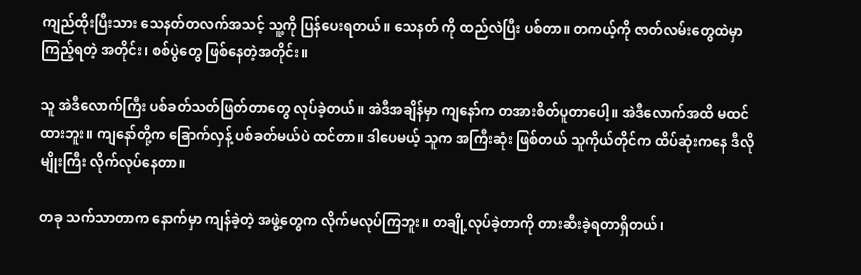ကျည်ထိုးပြီးသား သေနတ်တလက်အသင့် သူ့ကို ပြန်ပေးရတယ်။ သေနတ် ကို ထည်လဲပြီး ပစ်တာ။ တကယ့်ကို ဇာတ်လမ်းတွေထဲမှာ ကြည့်ရတဲ့ အတိုင်း၊ စစ်ပွဲတွေ ဖြစ်နေတဲ့အတိုင်း။

သူ အဲဒီလောက်ကြီး ပစ်ခတ်သတ်ဖြတ်တာတွေ လုပ်ခဲ့တယ်။ အဲဒီအချိန်မှာ ကျနော်က တအားစိတ်ပူတာပေါ့။ အဲဒီလောက်အထိ မထင်ထားဘူး။ ကျနော်တို့က ခြောက်လှန့် ပစ်ခတ်မယ်ပဲ ထင်တာ။ ဒါပေမယ့် သူက အကြီးဆုံး ဖြစ်တယ် သူကိုယ်တိုင်က ထိပ်ဆုံးကနေ ဒီလိုမျိုးကြီး လိုက်လုပ်နေတာ။

တခု သက်သာတာက နောက်မှာ ကျန်ခဲ့တဲ့ အဖွဲ့တွေက လိုက်မလုပ်ကြဘူး။ တချို့လုပ်ခဲ့တာကို တားဆီးခဲ့ရတာရှိတယ်၊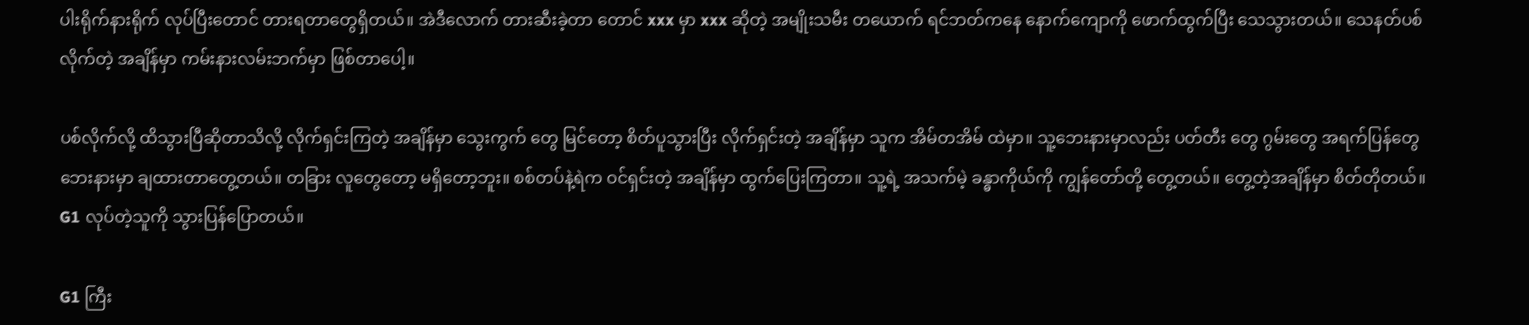ပါးရိုက်နားရိုက် လုပ်ပြီးတောင် တားရတာတွေရှိတယ်။ အဲဒီလောက် တားဆီးခဲ့တာ တောင် xxx မှာ xxx ဆိုတဲ့ အမျိုးသမီး တယောက် ရင်ဘတ်ကနေ နောက်ကျောကို ဖောက်ထွက်ပြီး သေသွားတယ်။ သေနတ်ပစ်လိုက်တဲ့ အချိန်မှာ ကမ်းနားလမ်းဘက်မှာ ဖြစ်တာပေါ့။

ပစ်လိုက်လို့ ထိသွားပြီဆိုတာသိလို့ လိုက်ရှင်းကြတဲ့ အချိန်မှာ သွေးကွက် တွေ မြင်တော့ စိတ်ပူသွားပြီး လိုက်ရှင်းတဲ့ အချိန်မှာ သူက အိမ်တအိမ် ထဲမှာ။ သူ့ဘေးနားမှာလည်း ပတ်တီး တွေ ဂွမ်းတွေ အရက်ပြန်တွေ ဘေးနားမှာ ချထားတာတွေ့တယ်။ တခြား လူတွေတော့ မရှိတော့ဘူး။ စစ်တပ်နဲ့ရဲက ဝင်ရှင်းတဲ့ အချိန်မှာ ထွက်ပြေးကြတာ။ သူ့ရဲ့ အသက်မဲ့ ခန္ဓာကိုယ်ကို ကျွန်တော်တို့ တွေ့တယ်။ တွေ့တဲ့အချိန်မှာ စိတ်တိုတယ်။ G1 လုပ်တဲ့သူကို သွားပြန်ပြောတယ်။

G1 ကြီး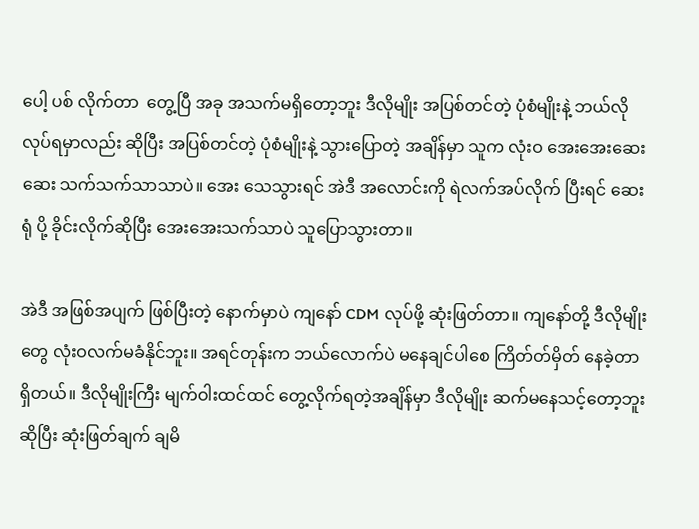ပေါ့ ပစ် လိုက်တာ  တွေ့ပြီ အခု အသက်မရှိတော့ဘူး ဒီလိုမျိုး အပြစ်တင်တဲ့ ပုံစံမျိုးနဲ့ ဘယ်လိုလုပ်ရမှာလည်း ဆိုပြီး အပြစ်တင်တဲ့ ပုံစံမျိုးနဲ့ သွားပြောတဲ့ အချိန်မှာ သူက လုံးဝ အေးအေးဆေးဆေး သက်သက်သာသာပဲ။ အေး သေသွားရင် အဲဒီ အလောင်းကို ရဲလက်အပ်လိုက် ပြီးရင် ဆေးရုံ ပို့ ခိုင်းလိုက်ဆိုပြီး အေးအေးသက်သာပဲ သူပြောသွားတာ။

အဲဒီ အဖြစ်အပျက် ဖြစ်ပြီးတဲ့ နောက်မှာပဲ ကျနော် CDM လုပ်ဖို့ ဆုံးဖြတ်တာ။ ကျနော်တို့ ဒီလိုမျိုးတွေ လုံးဝလက်မခံနိုင်ဘူး။ အရင်တုန်းက ဘယ်လောက်ပဲ မနေချင်ပါစေ ကြိတ်တ်မှိတ် နေခဲ့တာ ရှိတယ်။ ဒီလိုမျိုးကြီး မျက်ဝါးထင်ထင် တွေ့လိုက်ရတဲ့အချိန်မှာ ဒီလိုမျိုး ဆက်မနေသင့်တော့ဘူးဆိုပြီး ဆုံးဖြတ်ချက် ချမိ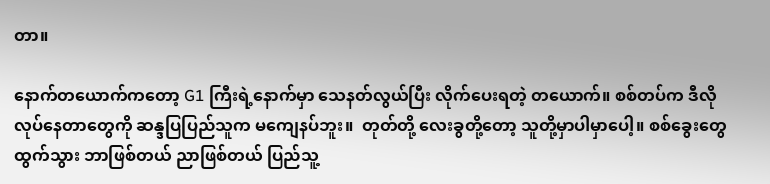တာ။

နောက်တယောက်ကတော့ G1 ကြီးရဲ့နောက်မှာ သေနတ်လွယ်ပြီး လိုက်ပေးရတဲ့ တယောက်။ စစ်တပ်က ဒီလို လုပ်နေတာတွေကို ဆန္ဒပြပြည်သူက မကျေနပ်ဘူး။  တုတ်တို့ လေးခွတို့တော့ သူတို့မှာပါမှာပေါ့။ စစ်ခွေးတွေထွက်သွား ဘာဖြစ်တယ် ညာဖြစ်တယ် ပြည်သူ့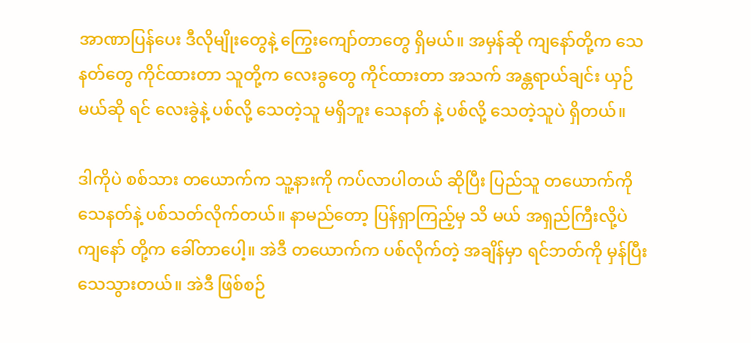အာဏာပြန်ပေး ဒီလိုမျိုးတွေနဲ့ ကြွေးကျော်တာတွေ ရှိမယ်။ အမှန်ဆို ကျနော်တို့က သေနတ်တွေ ကိုင်ထားတာ သူတို့က လေးခွတွေ ကိုင်ထားတာ အသက် အန္တရာယ်ချင်း ယှဉ်မယ်ဆို ရင် လေးခွဲနဲ့ ပစ်လို့ သေတဲ့သူ မရှိဘူး သေနတ် နဲ့ ပစ်လို့ သေတဲ့သူပဲ ရှိတယ်။

ဒါကိုပဲ စစ်သား တယောက်က သူ့နားကို ကပ်လာပါတယ် ဆိုပြီး ပြည်သူ တယောက်ကို သေနတ်နဲ့ ပစ်သတ်လိုက်တယ်။ နာမည်တော့ ပြန်ရှာကြည့်မှ သိ မယ် အရှည်ကြီးလို့ပဲ ကျနော် တို့က ခေါ်တာပေါ့။ အဲဒီ တယောက်က ပစ်လိုက်တဲ့ အချိန်မှာ ရင်ဘတ်ကို မှန်ပြီး သေသွားတယ်။ အဲဒီ ဖြစ်စဉ်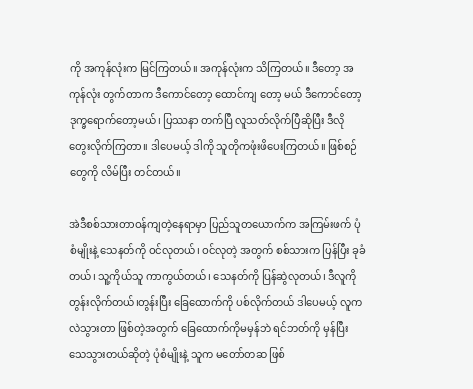ကို အကုန်လုံးက မြင်ကြတယ်။ အကုန်လုံးက သိကြတယ်။ ဒီတော့ အကုန်လုံး တွက်တာက ဒီကောင်တော့ ထောင်ကျ တော့ မယ် ဒီကောင်တော့ ဒုက္ခရောက်တော့မယ်၊ ပြဿနာ တက်ပြီ လူသတ်လိုက်ပြီဆိုပြီး ဒီလို တွေးလိုက်ကြတာ။ ဒါပေမယ့် ဒါကို သူတိုကဖုံးဖိပေးကြတယ်။ ဖြစ်စဉ်တွေကို လိမ်ပြီး တင်တယ်။

အဲဒီစစ်သားတာဝန်ကျတဲ့နေရာမှာ ပြည်သူတယောက်က အကြမ်းဖက် ပုံစံမျိုးနဲ့ သေနတ်ကို ဝင်လုတယ်၊ ဝင်လုတဲ့ အတွက် စစ်သားက ပြန်ပြီး ခုခံတယ်၊ သူ့ကိုယ်သူ ကာကွယ်တယ်၊ သေနတ်ကို ပြန်ဆွဲလုတယ်၊ ဒီလူကို တွန်းလိုက်တယ်၊တွန်းပြီး ခြေထောက်ကို ပစ်လိုက်တယ် ဒါပေမယ့် လူက လဲသွားတာ ဖြစ်တဲ့အတွက် ခြေထောက်ကိုမမှန်ဘဲ ရင်ဘတ်ကို မှန်ပြီး သေသွားတယ်ဆိုတဲ့ ပုံစံမျိုးနဲ့ သူက မတော်တဆ ဖြစ်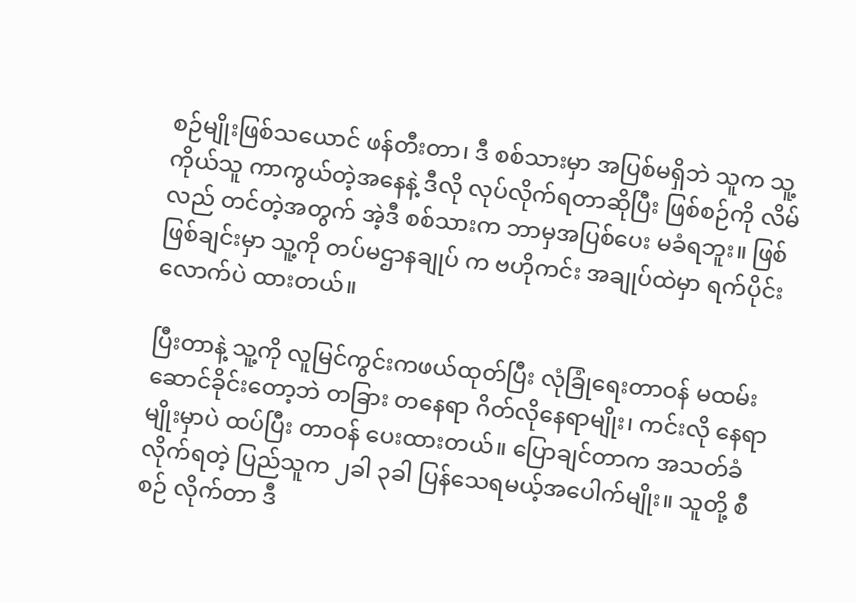စဉ်မျိုးဖြစ်သယောင် ဖန်တီးတာ၊ ဒီ စစ်သားမှာ အပြစ်မရှိဘဲ သူက သူ့ကိုယ်သူ ကာကွယ်တဲ့အနေနဲ့ ဒီလို လုပ်လိုက်ရတာဆိုပြီး ဖြစ်စဉ်ကို လိမ်လည် တင်တဲ့အတွက် အဲ့ဒီ စစ်သားက ဘာမှအပြစ်ပေး မခံရဘူး။ ဖြစ်ဖြစ်ချင်းမှာ သူ့ကို တပ်မဌာနချုပ် က ဗဟိုကင်း အချုပ်ထဲမှာ ရက်ပိုင်းလောက်ပဲ ထားတယ်။

ပြီးတာနဲ့ သူ့ကို လူမြင်ကွင်းကဖယ်ထုတ်ပြီး လုံခြုံရေးတာဝန် မထမ်း ဆောင်ခိုင်းတော့ဘဲ တခြား တနေရာ ဂိတ်လိုနေရာမျိုး၊ ကင်းလို နေရာမျိုးမှာပဲ ထပ်ပြီး တာဝန် ပေးထားတယ်။ ပြောချင်တာက အသတ်ခံလိုက်ရတဲ့ ပြည်သူက ၂ခါ ၃ခါ ပြန်သေရမယ့်အပေါက်မျိုး။ သူတို့ စီစဉ် လိုက်တာ ဒီ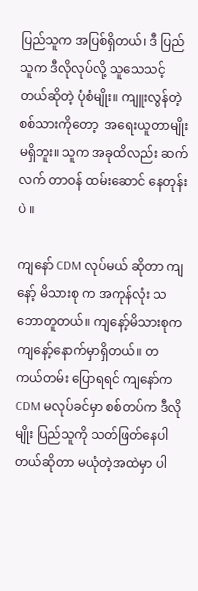ပြည်သူက အပြစ်ရှိတယ်၊ ဒီ ပြည်သူက ဒီလိုလုပ်လို့ သူသေသင့်တယ်ဆိုတဲ့ ပုံစံမျိုး။ ကျူးလွန်တဲ့ စစ်သားကိုတော့  အရေးယူတာမျိုး မရှိဘူး။ သူက အခုထိလည်း ဆက်လက် တာဝန် ထမ်းဆောင် နေတုန်းပဲ ။

ကျနော် CDM လုပ်မယ် ဆိုတာ ကျနော့် မိသားစု က အကုန်လုံး သဘောတူတယ်။ ကျနော့်မိသားစုက ကျနော့်နောက်မှာရှိတယ်။ တကယ်တမ်း ပြောရရင် ကျနော်က CDM မလုပ်ခင်မှာ စစ်တပ်က ဒီလိုမျိုး ပြည်သူကို သတ်ဖြတ်နေပါတယ်ဆိုတာ မယုံတဲ့အထဲမှာ ပါ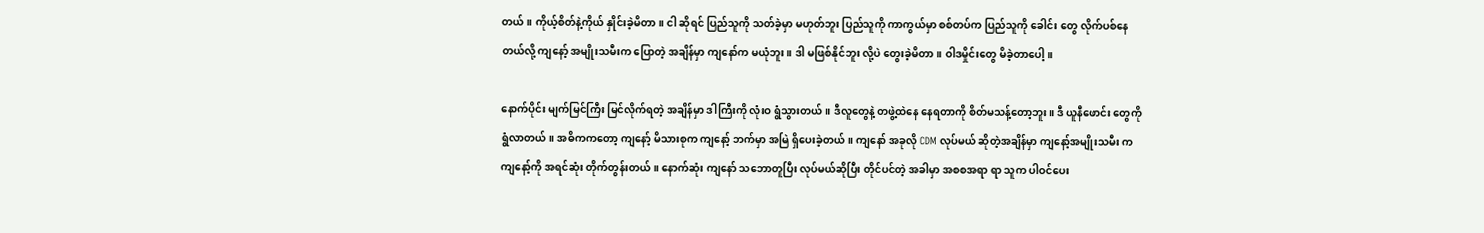တယ်။ ကိုယ့်စိတ်နဲ့ကိုယ် နှိုင်းခဲ့မိတာ။ ငါ ဆိုရင် ပြည်သူကို သတ်ခဲ့မှာ မဟုတ်ဘူး ပြည်သူကို ကာကွယ်မှာ စစ်တပ်က ပြည်သူကို ခေါင်း တွေ လိုက်ပစ်နေတယ်လို့ ကျနော့် အမျိုးသမီးက ပြောတဲ့ အချိန်မှာ ကျနော်က မယုံဘူး။ ဒါ မဖြစ်နိုင်ဘူး လို့ပဲ တွေးခဲ့မိတာ။ ဝါဒမှိုင်းတွေ မိခဲ့တာပေါ့။

နောက်ပိုင်း မျက်မြင်ကြီး မြင်လိုက်ရတဲ့ အချိန်မှာ ဒါကြီးကို လုံးဝ ရွံသွားတယ်။ ဒီလူတွေနဲ့ တဖွဲ့ထဲနေ နေရတာကို စိတ်မသန့်တော့ဘူး။ ဒီ ယူနီဖောင်း တွေကို ရွံလာတယ်။ အဓိကကတော့ ကျနော့် မိသားစုက ကျနော့် ဘက်မှာ အမြဲ ရှိပေးခဲ့တယ်။ ကျနော် အခုလို CDM လုပ်မယ် ဆိုတဲ့အချိန်မှာ ကျနော့်အမျိုးသမီး က ကျနော့်ကို အရင်ဆုံး တိုက်တွန်းတယ်။ နောက်ဆုံး ကျနော် သဘောတူပြီး လုပ်မယ်ဆိုပြီး တိုင်ပင်တဲ့ အခါမှာ အစစအရာ ရာ သူက ပါဝင်ပေး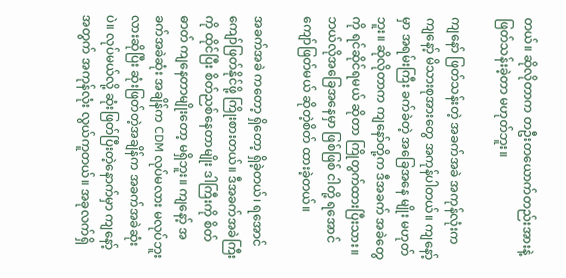တယ်။ ဆိုလိုတာက တဦးတယောက်တည်းအားနဲ့ ဖြတ်သန်းခဲ့တာ မဟုတ်ဘူး။

ကျနော် ဖြတ်သန်းတဲ့ အခက်အခဲ အကုန်လုံးက ကျနော့် မိသားစုအားတွေ အကုန်ပါတယ်။ ကျနော့်မှာ အရမ်းကြီး ခက်ခဲတဲ့ အခြေအနေ မျိုး မဟုတ်ဘူး။ ဆိုလိုတာက ကျနော်တို့က ဒီအခက် အခဲတွေကို ရင်ဆိုင်ရမယ် ဆိုတာ ကြိုတွက်ထားပြီးသား။ ဘယ်လိုအခြေအနေမှာ ဖြစ်ဖြစ် ငါတို့ ရအောင် ကျော်ဖြတ်မယ် ဆိုတဲ့စိတ် ထားခဲ့တယ်။

အခက်အခဲ ကတော့ ရှိတော့ ရှိခဲ့တယ်၊ ရအောင် ကျော်ဖြတ်နိုင်ဖို့ ကြိုးစားတယ်။ ဒီအခက်အခဲကြီးကို ထိုင်ပြီး စိတ်ညစ်နေတာမျိုး ဒါကြီးကို စိတ်ဓာတ် ကျနေတာမျိုးတော့ မရှိဘူး။ ကျနော့် အခက်အခဲဆုံး အချိန်က CDM လုပ်မလား မလုပ်ဘူးလားဆိုပြီး ဆုံးဖြတ်တဲ့အချိန်က အခက်အခဲဆုံးပဲ။ လုပ်မယ်လို့ ဆုံးဖြတ်ပြီးတဲ့နောက်မှာ ကျနော့် အတွက် အကုန်လုံး လွယ်ကူတယ်။ အခုလက်ရှိ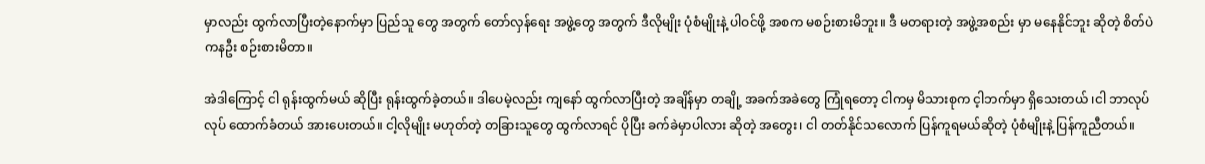မှာလည်း ထွက်လာပြီးတဲ့နောက်မှာ ပြည်သူ တွေ အတွက် တော်လှန်ရေး အဖွဲ့တွေ အတွက် ဒီလိုမျိုး ပုံစံမျိုးနဲ့ ပါဝင်ဖို့ အစက မစဉ်းစားမိဘူး။ ဒီ မတရားတဲ့ အဖွဲ့အစည်း မှာ မနေနိုင်ဘူး ဆိုတဲ့ စိတ်ပဲ ကနဦး စဉ်းစားမိတာ။

အဲဒါကြောင့် ငါ ရုန်းထွက်မယ် ဆိုပြီး ရုန်းထွက်ခဲ့တယ်။ ဒါပေမဲ့လည်း ကျနော် ထွက်လာပြီးတဲ့ အချိန်မှာ တချို့ အခက်အခဲတွေ ကြုံရတော့ ငါကမှ မိသားစုက င့ါဘက်မှာ ရှိသေးတယ် ၊ငါ ဘာလုပ်လုပ် ထောက်ခံတယ် အားပေးတယ်။ ငါ့လိုမျိုး မဟုတ်တဲ့ တခြားသူတွေ ထွက်လာရင် ပိုပြီး ခက်ခဲမှာပါလား ဆိုတဲ့ အတွေး၊ ငါ တတ်နိုင်သလောက် ပြန်ကူရမယ်ဆိုတဲ့ ပုံစံမျိုးနဲ့ ပြန်ကူညီတယ်။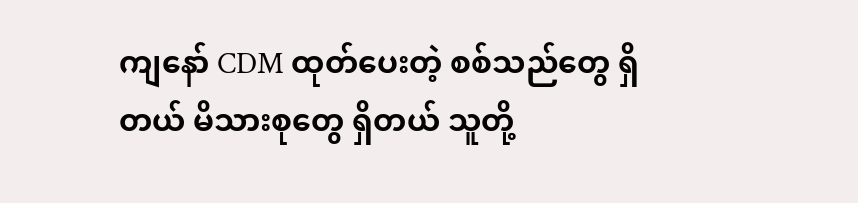ကျနော် CDM ထုတ်ပေးတဲ့ စစ်သည်တွေ ရှိတယ် မိသားစုတွေ ရှိတယ် သူတို့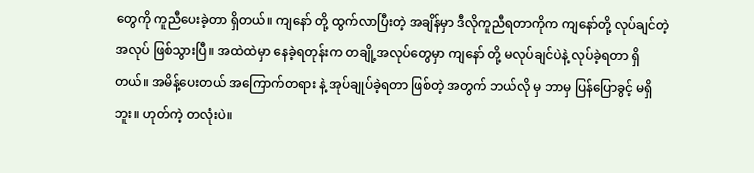တွေကို ကူညီပေးခဲ့တာ ရှိတယ်။ ကျနော် တို့ ထွက်လာပြီးတဲ့ အချိန်မှာ ဒီလိုကူညီရတာကိုက ကျနော်တို့ လုပ်ချင်တဲ့ အလုပ် ဖြစ်သွားပြီ။ အထဲထဲမှာ နေခဲ့ရတုန်းက တချို့အလုပ်တွေမှာ ကျနော် တို့ မလုပ်ချင်ပဲနဲ့ လုပ်ခဲ့ရတာ ရှိတယ်။ အမိန့်ပေးတယ် အကြောက်တရား နဲ့ အုပ်ချုပ်ခဲ့ရတာ ဖြစ်တဲ့ အတွက် ဘယ်လို မှ ဘာမှ ပြန်ပြောခွင့် မရှိဘူး။ ဟုတ်ကဲ့ တလုံးပဲ။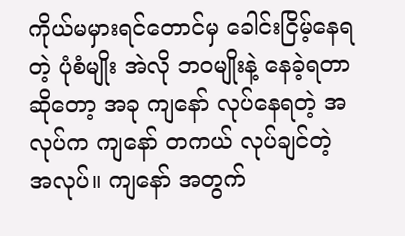ကိုယ်မမှားရင်တောင်မှ ခေါင်းငြိမ့်နေရတဲ့ ပုံစံမျိုး အဲလို ဘဝမျိုးနဲ့ နေခဲ့ရတာ ဆိုတော့ အခု ကျနော် လုပ်နေရတဲ့ အလုပ်က ကျနော် တကယ် လုပ်ချင်တဲ့ အလုပ်။ ကျနော် အတွက်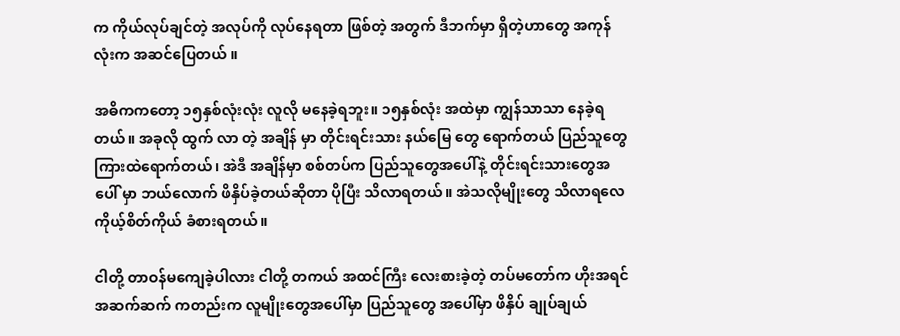က ကိုယ်လုပ်ချင်တဲ့ အလုပ်ကို လုပ်နေရတာ ဖြစ်တဲ့ အတွက် ဒီဘက်မှာ ရှိတဲ့ဟာတွေ အကုန်လုံးက အဆင်ပြေတယ် ။

အဓိကကတော့ ၁၅နှစ်လုံးလုံး လူလို မနေခဲ့ရဘူး။ ၁၅နှစ်လုံး အထဲမှာ ကျွန်သာသာ နေခဲ့ရတယ်။ အခုလို ထွက် လာ တဲ့ အချိန် မှာ တိုင်းရင်းသား နယ်မြေ တွေ ရောက်တယ် ပြည်သူတွေကြားထဲရောက်တယ်၊ အဲဒီ အချိန်မှာ စစ်တပ်က ပြည်သူတွေအပေါ်နဲ့ တိုင်းရင်းသားတွေအပေါ် မှာ ဘယ်လောက် ဖိနှိပ်ခဲ့တယ်ဆိုတာ ပိုပြီး သိလာရတယ်။ အဲသလိုမျိုးတွေ သိလာရလေ ကိုယ့်စိတ်ကိုယ် ခံစားရတယ်။

ငါတို့ တာဝန်မကျေခဲ့ပါလား ငါတို့ တကယ် အထင်ကြီး လေးစားခဲ့တဲ့ တပ်မတော်က ဟိုးအရင် အဆက်ဆက် ကတည်းက လူမျိုးတွေအပေါ်မှာ ပြည်သူတွေ အပေါ်မှာ ဖိနှိပ် ချုပ်ချယ်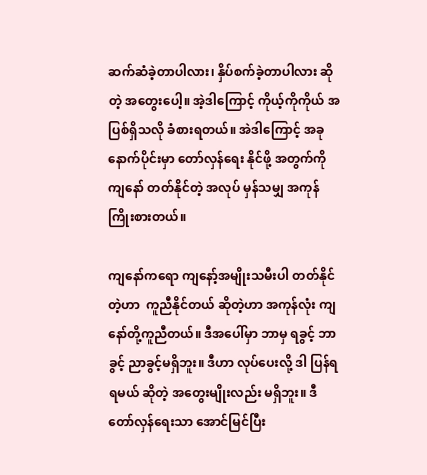ဆက်ဆံခဲ့တာပါလား၊ နှိပ်စက်ခဲ့တာပါလား ဆိုတဲ့ အတွေးပေါ့။ အဲ့ဒါကြောင့် ကိုယ့်ကိုကိုယ် အပြစ်ရှိသလို ခံစားရတယ်။ အဲဒါကြောင့် အခု နောက်ပိုင်းမှာ တော်လှန်ရေး နိုင်ဖို့ အတွက်ကို ကျနော် တတ်နိုင်တဲ့ အလုပ် မှန်သမျှ အကုန် ကြိုးစားတယ်။

ကျနော်ကရော ကျနော့်အမျိုးသမီးပါ တတ်နိုင်တဲ့ဟာ  ကူညီနိုင်တယ် ဆိုတဲ့ဟာ အကုန်လုံး ကျနော်တို့ကူညီတယ်။ ဒီအပေါ်မှာ ဘာမှ ရခွင့် ဘာခွင့် ညာခွင့်မရှိဘူး။ ဒီဟာ လုပ်ပေးလို့ ဒါ ပြန်ရရမယ် ဆိုတဲ့ အတွေးမျိုးလည်း မရှိဘူး။ ဒီတော်လှန်ရေးသာ အောင်မြင်ပြီး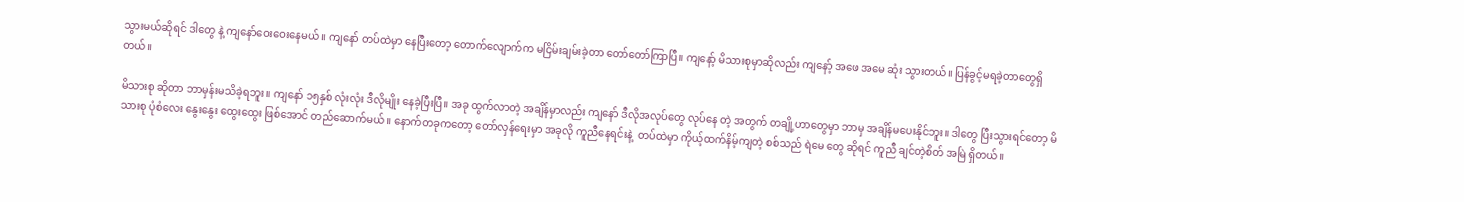သွားမယ်ဆိုရင် ဒါတွေ နဲ့ ကျနော်ဝေးဝေးနေမယ်။ ကျနော် တပ်ထဲမှာ နေပြီးတော့ တောက်လျောက်က မငြိမ်းချမ်းခဲ့တာ တော်တော်ကြာပြီ။ ကျနော့် မိသားစုမှာဆိုလည်း ကျနော့် အဖေ အမေ ဆုံး သွားတယ်။ ပြန်ခွင့်မရခဲ့တာတွေရှိတယ်။

မိသားစု ဆိုတာ ဘာမှန်းမသိခဲ့ရဘူး။ ကျနော် ၁၅နှစ် လုံးလုံး ဒီလိုမျိုး နေခဲ့ပြီးပြီ။ အခု ထွက်လာတဲ့ အချိန်မှာလည်း ကျနော် ဒီလိုအလုပ်တွေ လုပ်နေ တဲ့ အတွက် တချို့ဟာတွေမှာ ဘာမှ အချိန်မပေးနိုင်ဘူး။ ဒါတွေ ပြီးသွားရင်တော့ မိသားစု ပုံစံလေး နွေးနွေး ထွေးထွေး ဖြစ်အောင် တည်ဆောက်မယ်။ နောက်တခုကတော့ တော်လှန်ရေးမှာ အခုလို ကူညီနေရင်းနဲ့  တပ်ထဲမှာ ကိုယ့်ထက်နိမ့်ကျတဲ့ စစ်သည် ရဲမေ တွေ ဆိုရင် ကူညီ ချင်တဲ့စိတ် အမြဲ ရှိတယ်။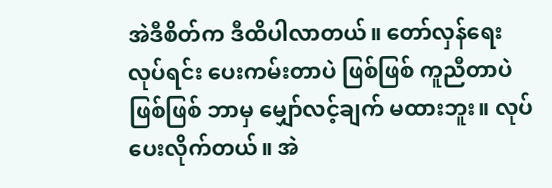အဲဒီစိတ်က ဒီထိပါလာတယ်။ တော်လှန်ရေး လုပ်ရင်း ပေးကမ်းတာပဲ ဖြစ်ဖြစ် ကူညီတာပဲ ဖြစ်ဖြစ် ဘာမှ မျှော်လင့်ချက် မထားဘူး။ လုပ်ပေးလိုက်တယ်။ အဲ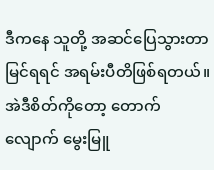ဒီကနေ သူတို့ အဆင်ပြေသွားတာ မြင်ရရင် အရမ်းပီတိဖြစ်ရတယ်။ အဲဒီစိတ်ကိုတော့ တောက်လျောက် မွေးမြူ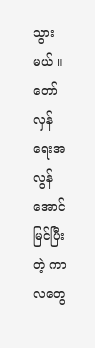သွားမယ် ။ တော်လှန်ရေးအလွန် အောင်မြင်ပြီးတဲ့ ကာလတွေ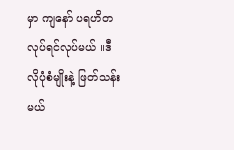မှာ ကျနော် ပရဟိတ လုပ်ရင်လုပ်မယ် ။ဒီလိုပုံစံမျိုးနဲ့ ဖြတ်သန်းမယ်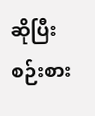ဆိုပြီး စဉ်းစား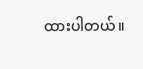ထားပါတယ်။